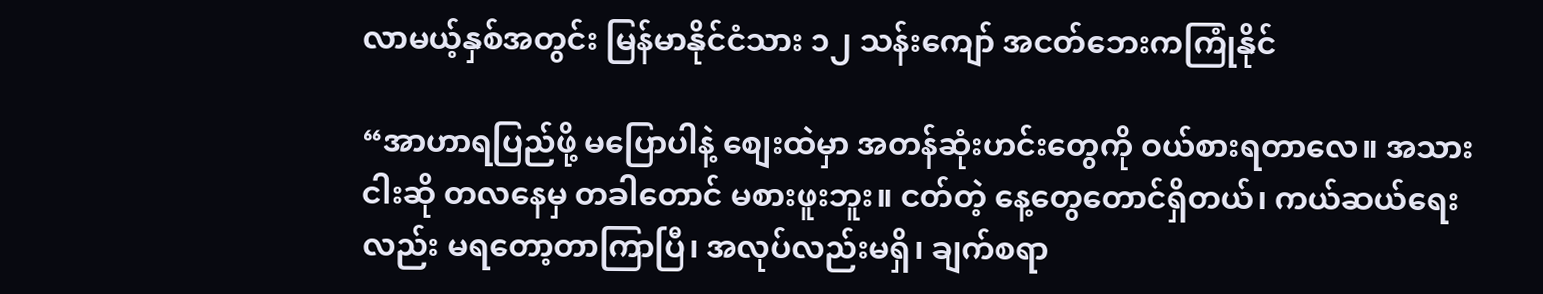လာမယ့်နှစ်အတွင်း မြန်မာနိုင်ငံသား ၁၂ သန်းကျော် အငတ်ဘေးကကြုံနိုင်

“အာဟာရပြည်ဖို့ မပြောပါနဲ့ စျေးထဲမှာ အတန်ဆုံးဟင်းတွေကို ဝယ်စားရတာလေ။ အသားငါးဆို တလနေမှ တခါတောင် မစားဖူးဘူး။ ငတ်တဲ့ နေ့တွေတောင်ရှိတယ်၊ ကယ်ဆယ်ရေးလည်း မရတော့တာကြာပြီ၊ အလုပ်လည်းမရှိ၊ ချက်စရာ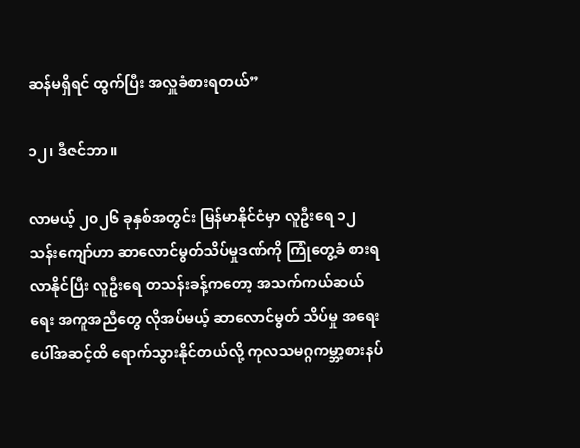ဆန်မရှိရင် ထွက်ပြီး အလှူခံစားရတယ်”

၁၂၊ ဒီဇင်ဘာ။

လာမယ့် ၂၀၂၆ ခုနှစ်အတွင်း မြန်မာနိုင်ငံမှာ လူဦးရေ ၁၂ သန်းကျော်ဟာ ဆာလောင်မွတ်သိပ်မှုဒဏ်ကို ကြုံတွေ့ခံ စားရလာနိုင်ပြီး လူဦးရေ တသန်းခန့်ကတော့ အသက်ကယ်ဆယ်ရေး အကူအညီတွေ လိုအပ်မယ့် ဆာလောင်မွတ် သိပ်မှု အရေးပေါ်အဆင့်ထိ ရောက်သွားနိုင်တယ်လို့ ကုလသမဂ္ဂကမ္ဘာ့စားနပ်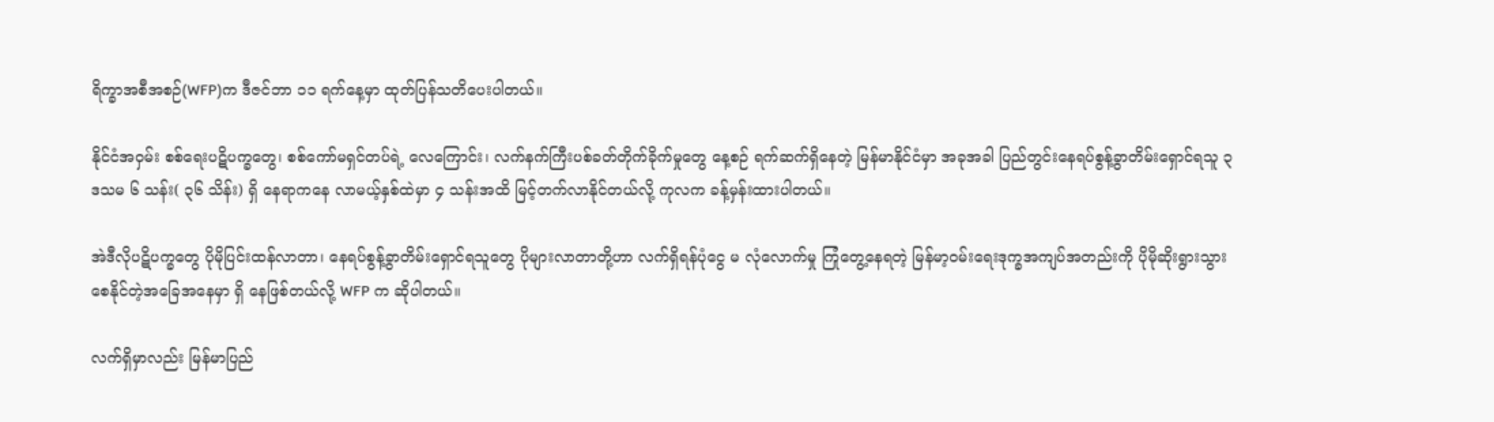ရိက္ခာအစီအစဉ်(WFP)က ဒီဇင်ဘာ ၁၁ ရက်နေ့မှာ ထုတ်ပြန်သတိပေးပါတယ်။

နိုင်ငံအဝှမ်း စစ်ရေးပဋိပက္ခတွေ၊ စစ်ကော်မရှင်တပ်ရဲ့ လေကြောင်း၊ လက်နက်ကြီးပစ်ခတ်တိုက်ခိုက်မှုတွေ နေ့စဉ် ရက်ဆက်ရှိနေတဲ့ မြန်မာနိုင်ငံမှာ အခုအခါ ပြည်တွင်းနေရပ်စွန့်ခွာတိမ်းရှောင်ရသူ ၃ ဒသမ ၆ သန်း( ၃၆ သိန်း) ရှိ နေရာကနေ လာမယ့်နှစ်ထဲမှာ ၄ သန်းအထိ မြင့်တက်လာနိုင်တယ်လို့ ကုလက ခန့်မှန်းထားပါတယ်။

အဲဒီလိုပဋိပက္ခတွေ ပိုမိုပြင်းထန်လာတာ၊ နေရပ်စွန့်ခွာတိမ်းရှောင်ရသူတွေ ပိုများလာတာတို့ဟာ လက်ရှိရန်ပုံငွေ မ လုံလောက်မှု ကြုံတွေ့နေရတဲ့ မြန်မာ့ဝမ်းရေးဒုက္ခအကျပ်အတည်းကို ပိုမိုဆိုးရွားသွားစေနိုင်တဲ့အခြေအနေမှာ ရှိ နေဖြစ်တယ်လို့ WFP က ဆိုပါတယ်။

လက်ရှိမှာလည်း မြန်မာပြည်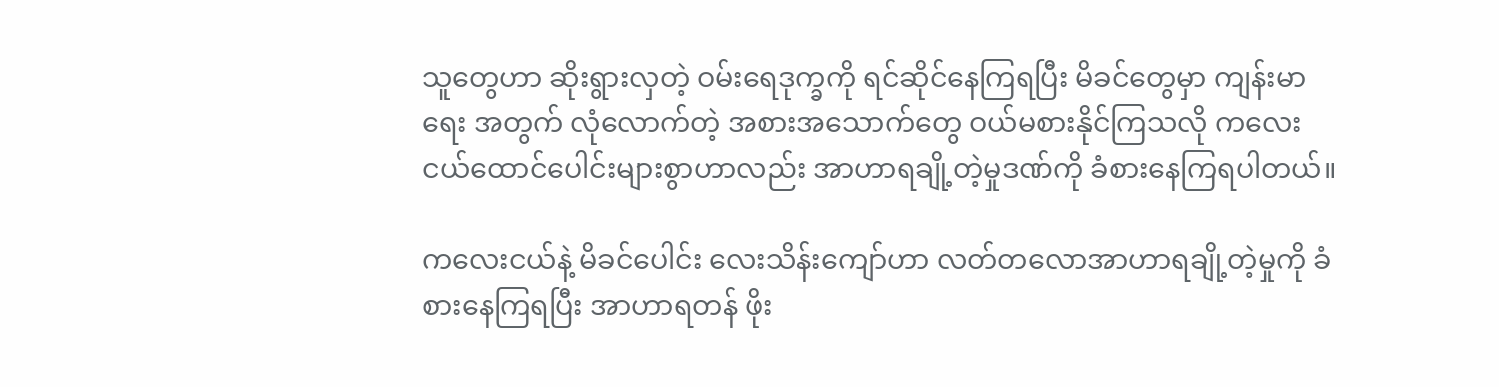သူတွေဟာ ဆိုးရွားလှတဲ့ ဝမ်းရေဒုက္ခကို ရင်ဆိုင်နေကြရပြီး မိခင်တွေမှာ ကျန်းမာရေး အတွက် လုံလောက်တဲ့ အစားအသောက်တွေ ဝယ်မစားနိုင်ကြသလို ကလေးငယ်ထောင်ပေါင်းများစွာဟာလည်း အာဟာရချို့တဲ့မှုဒဏ်ကို ခံစားနေကြရပါတယ်။

ကလေးငယ်နဲ့ မိခင်ပေါင်း လေးသိန်းကျော်ဟာ လတ်တလောအာဟာရချို့တဲ့မှုကို ခံစားနေကြရပြီး အာဟာရတန် ဖိုး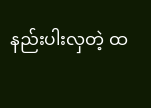နည်းပါးလှတဲ့ ထ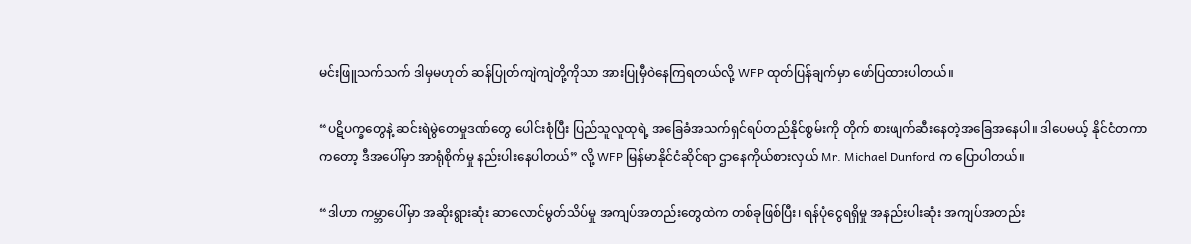မင်းဖြူသက်သက် ဒါမှမဟုတ် ဆန်ပြုတ်ကျဲကျဲတို့ကိုသာ အားပြုမှီဝဲနေကြရတယ်လို့ WFP ထုတ်ပြန်ချက်မှာ ဖော်ပြထားပါတယ်။

“ပဋိပက္ခတွေနဲ့ ဆင်းရဲမွဲတေမှုဒဏ်တွေ ပေါင်းစုံပြီး ပြည်သူလူထုရဲ့ အခြေခံအသက်ရှင်ရပ်တည်နိုင်စွမ်းကို‌ တိုက် စားဖျက်ဆီးနေတဲ့အခြေအနေပါ။ ဒါပေမယ့် နိုင်ငံတကာကတော့ ဒီအပေါ်မှာ အာရုံစိုက်မှု နည်းပါးနေပါတယ်” လို့ WFP မြန်မာနိုင်ငံဆိုင်ရာ ဌာနေကိုယ်စားလှယ် Mr. Michael Dunford က ပြောပါတယ်။

“ဒါဟာ ကမ္ဘာပေါ်မှာ အဆိုးရွားဆုံး ဆာလောင်မွတ်သိပ်မှု အကျပ်အတည်းတွေထဲက တစ်ခုဖြစ်ပြီး၊ ရန်ပုံငွေရရှိမှု အနည်းပါးဆုံး အကျပ်အတည်း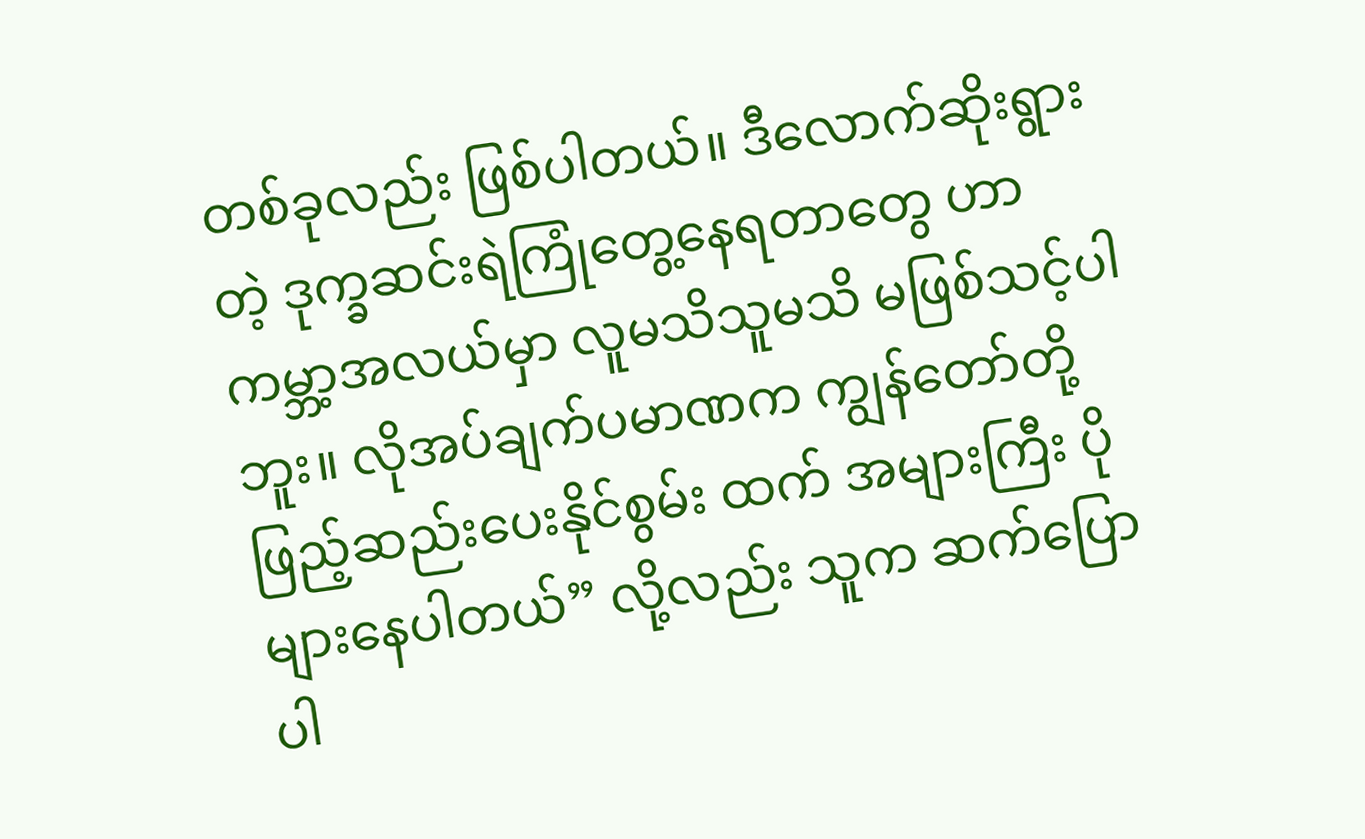တစ်ခုလည်း ဖြစ်ပါတယ်။ ဒီလောက်ဆိုးရွားတဲ့ ဒုက္ခဆင်းရဲကြုံတွေ့နေရတာတွေ ဟာ ကမ္ဘာ့အလယ်မှာ လူမသိသူမသိ မဖြစ်သင့်ပါဘူး။ လိုအပ်ချက်ပမာဏက ကျွန်တော်တို့ ဖြည့်ဆည်းပေးနိုင်စွမ်း ထက် အများကြီး ပိုများနေပါတယ်” လို့လည်း သူက ဆက်ပြောပါ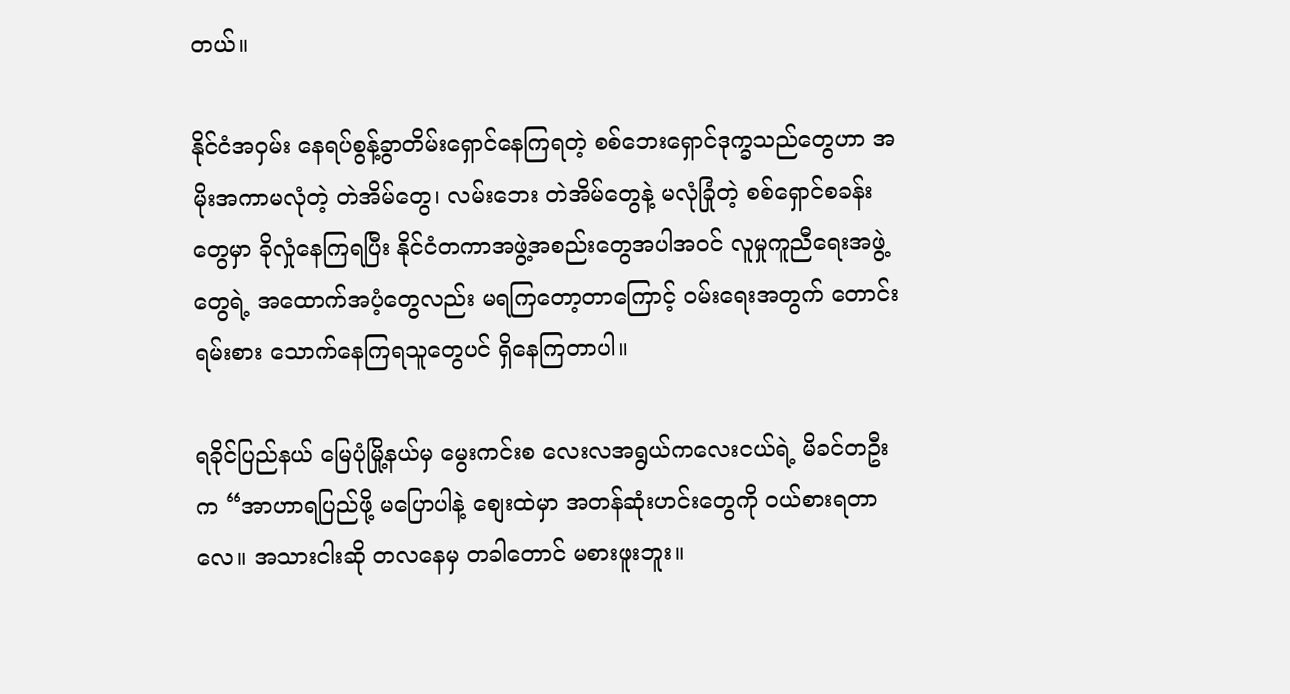တယ်။

နိုင်ငံအဝှမ်း နေရပ်စွန့်ခွာတိမ်းရှောင်နေကြရတဲ့ စစ်ဘေးရှောင်ဒုက္ခသည်တွေဟာ အမိုးအကာမလုံတဲ့ တဲအိမ်တွေ၊ လမ်းဘေး တဲအိမ်တွေနဲ့ မလုံခြုံတဲ့ စစ်ရှောင်စခန်းတွေမှာ ခိုလှုံနေကြရပြီး နိုင်ငံတကာအဖွဲ့အစည်းတွေအပါအဝင် လူမှုကူညီရေးအဖွဲ့တွေရဲ့ အထောက်အပံ့တွေလည်း မရကြတော့တာကြောင့် ဝမ်းရေးအတွက် တောင်းရမ်းစား သောက်နေကြရသူတွေပင် ရှိနေကြတာပါ။

ရခိုင်ပြည်နယ် မြေပုံမြို့နယ်မှ မွေးကင်းစ လေးလအရွယ်ကလေးငယ်ရဲ့ မိခင်တဦးက “အာဟာရပြည်ဖို့ မပြောပါနဲ့ စျေးထဲမှာ အတန်ဆုံးဟင်းတွေကို ဝယ်စားရတာလေ။ အသားငါးဆို တလနေမှ တခါတောင် မစားဖူးဘူး။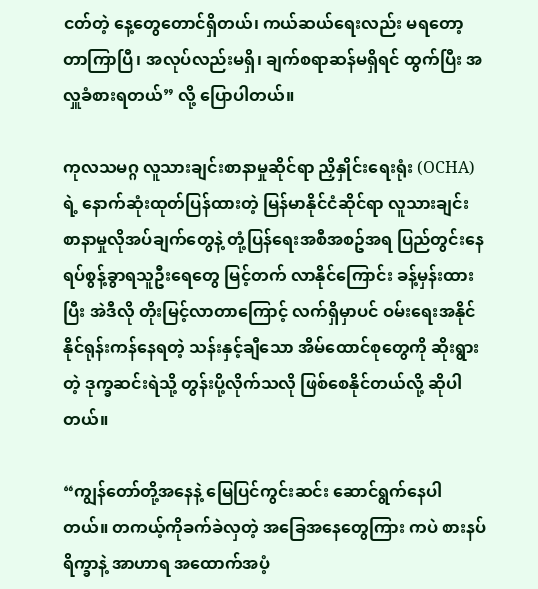ငတ်တဲ့ နေ့တွေတောင်ရှိတယ်၊ ကယ်ဆယ်ရေးလည်း မရတော့တာကြာပြီ၊ အလုပ်လည်းမရှိ၊ ချက်စရာဆန်မရှိရင် ထွက်ပြီး အလှူခံစားရတယ်” လို့ ပြောပါတယ်။

ကုလသမဂ္ဂ လူသားချင်းစာနာမှုဆိုင်ရာ ညှိနှိုင်းရေးရုံး (OCHA)ရဲ့ နောက်ဆုံးထုတ်ပြန်ထားတဲ့ မြန်မာနိုင်ငံဆိုင်ရာ လူသားချင်းစာနာမှုလိုအပ်ချက်တွေနဲ့ တုံ့ပြန်ရေးအစီအစဥ်အရ ပြည်တွင်းနေရပ်စွန့်ခွာရသူဦးရေတွေ မြင့်တက် လာနိုင်ကြောင်း ခန့်မှန်းထားပြီး အဲဒီလို တိုးမြင့်လာတာကြောင့် လက်ရှိမှာပင် ဝမ်းရေးအနိုင်နိုင်ရုန်းကန်နေရတဲ့ သန်းနှင့်ချီသော အိမ်ထောင်စုတွေကို ဆိုးရွားတဲ့ ဒုက္ခဆင်းရဲသို့ တွန်းပို့လိုက်သလို ဖြစ်စေနိုင်တယ်လို့ ဆိုပါတယ်။

“ကျွန်တော်တို့အနေနဲ့ မြေပြင်ကွင်းဆင်း ဆောင်ရွက်နေပါတယ်။ တကယ့်ကိုခက်ခဲလှတဲ့ အခြေအနေတွေကြား ကပဲ စားနပ်ရိက္ခာနဲ့ အာဟာရ အထောက်အပံ့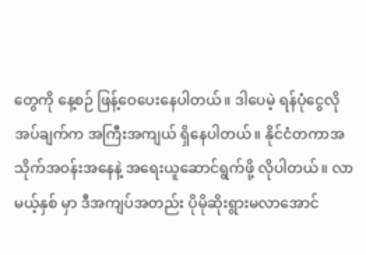တွေကို နေ့စဉ် ဖြန့်ဝေပေးနေပါတယ်။ ဒါပေမဲ့ ရန်ပုံငွေလိုအပ်ချက်က အကြီးအကျယ် ရှိနေပါတယ်။ နိုင်ငံတကာအသိုက်အဝန်းအနေနဲ့ အရေးယူဆောင်ရွက်ဖို့ လိုပါတယ်။ လာမယ့်နှစ် မှာ ဒီအကျပ်အတည်း ပိုမိုဆိုးရွားမလာအောင်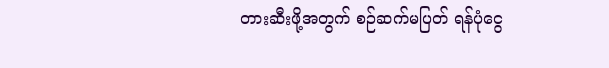တားဆီးဖို့အတွက် စဉ်ဆက်မပြတ် ရန်ပုံငွေ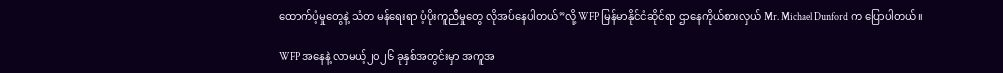ထောက်ပံ့မှုတွေနဲ့ သံတ မန်ရေးရာ ပံ့ပိုးကူညီမှုတွေ လိုအပ်နေပါတယ်”လို့ WFP မြန်မာနိုင်ငံဆိုင်ရာ ဌာနေကိုယ်စားလှယ် Mr. Michael Dunford က ပြောပါတယ်။

WFP အနေနဲ့ လာမယ့်၂၀၂၆ ခုနှစ်အတွင်းမှာ အကူအ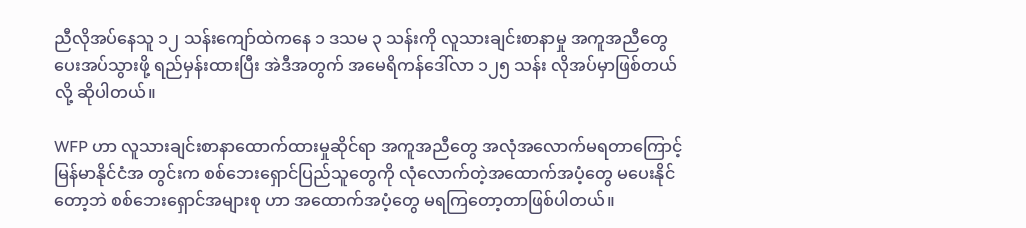ညီလိုအပ်နေသူ ၁၂ သန်းကျော်ထဲကနေ ၁ ဒသမ ၃ သန်းကို လူသားချင်းစာနာမှု အကူအညီတွေ ပေးအပ်သွားဖို့ ရည်မှန်းထားပြီး အဲဒီအတွက် အမေရိကန်ဒေါ်လာ ၁၂၅ သန်း လိုအပ်မှာဖြစ်တယ်လို့ ဆိုပါတယ်။

WFP ဟာ လူသားချင်းစာနာထောက်ထားမှုဆိုင်ရာ အကူအညီတွေ အလုံအလောက်မရတာကြောင့် မြန်မာနိုင်ငံအ တွင်းက စစ်ဘေးရှောင်ပြည်သူတွေကို လုံလောက်တဲ့အထောက်အပံ့တွေ မပေးနိုင်တော့ဘဲ စစ်ဘေးရှောင်အများစု ဟာ အထောက်အပံ့တွေ မရကြတော့တာဖြစ်ပါတယ်။